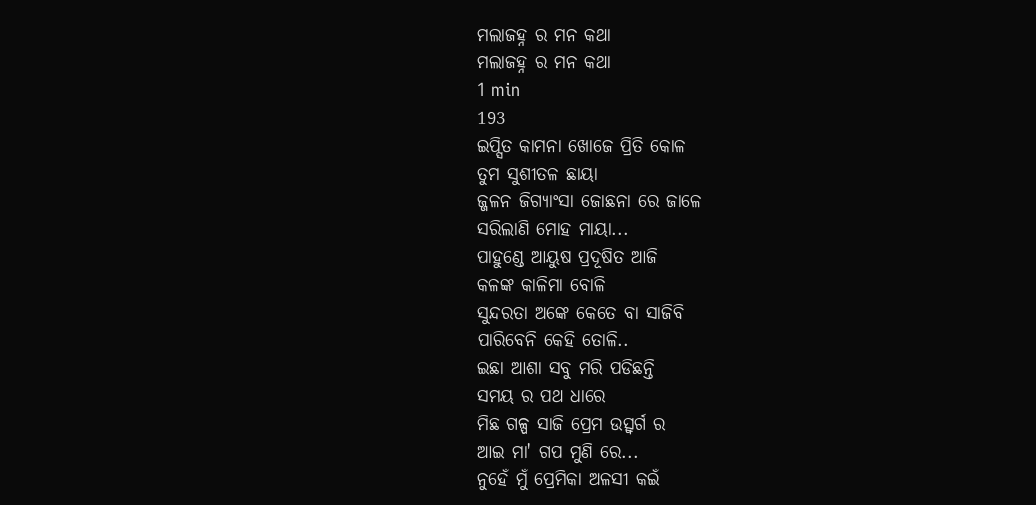ମଲାଜହ୍ନ ର ମନ କଥା
ମଲାଜହ୍ନ ର ମନ କଥା
1 min
193
ଇପ୍ସିତ କାମନା ଖୋଜେ ପ୍ରିତି କୋଳ
ତୁମ ସୁଶୀତଳ ଛାୟା
ଜ୍ଜଳନ ଜିଗ୍ୟାଂସା ଜୋଛନା ରେ ଜାଳେ
ସରିଲାଣି ମୋହ ମାୟା...
ପାହୁଣ୍ଡେ ଆୟୁଷ ପ୍ରଦୂଷିତ ଆଜି
କଳଙ୍କ କାଳିମା ବୋଳି
ସୁନ୍ଦରତା ଅଙ୍କେ କେତେ ବା ସାଜିବି
ପାରିବେନି କେହି ତୋଳି..
ଇଛା ଆଶା ସବୁ ମରି ପଡିଛନ୍ତି
ସମୟ ର ପଥ ଧାରେ
ମିଛ ଗଳ୍ପ ସାଜି ପ୍ରେମ ଉତ୍ସ୍ୱର୍ଗ ର
ଆଇ ମା' ଗପ ମୁଣି ରେ...
ନୁହେଁ ମୁଁ ପ୍ରେମିକା ଅଳସୀ କଇଁ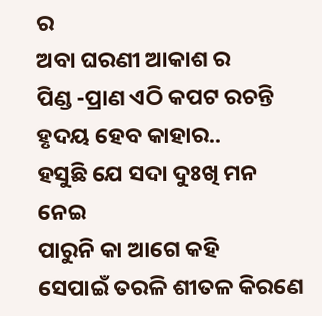ର
ଅବା ଘରଣୀ ଆକାଶ ର
ପିଣ୍ଡ -ପ୍ରାଣ ଏଠି କପଟ ରଚନ୍ତି
ହୃଦୟ ହେବ କାହାର..
ହସୁଛି ଯେ ସଦା ଦୁଃଖି ମନ ନେଇ
ପାରୁନି କା ଆଗେ କହି
ସେପାଇଁ ତରଳି ଶୀତଳ କିରଣେ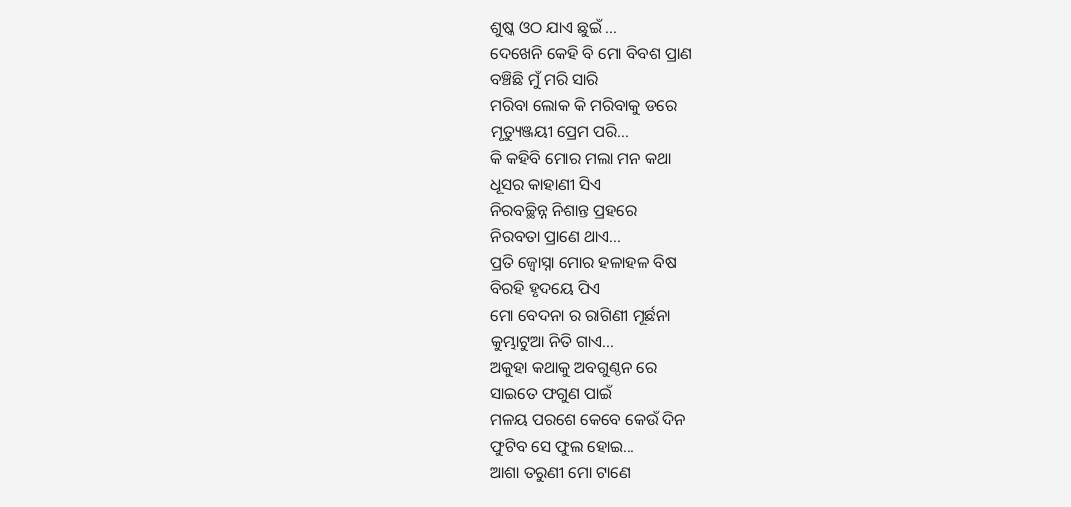ଶୁଷ୍କ ଓଠ ଯାଏ ଛୁଇଁ ...
ଦେଖେନି କେହି ବି ମୋ ବିବଶ ପ୍ରାଣ
ବଞ୍ଚିଛି ମୁଁ ମରି ସାରି
ମରିବା ଲୋକ କି ମରିବାକୁ ଡରେ
ମୃତ୍ୟୁଞ୍ଜୟୀ ପ୍ରେମ ପରି...
କି କହିବି ମୋର ମଲା ମନ କଥା
ଧୂସର କାହାଣୀ ସିଏ
ନିରବଚ୍ଛିନ୍ନ ନିଶାନ୍ତ ପ୍ରହରେ
ନିରବତା ପ୍ରାଣେ ଥାଏ...
ପ୍ରତି ଜ୍ୱୋସ୍ନା ମୋର ହଳାହଳ ବିଷ
ବିରହି ହୃଦୟେ ପିଏ
ମୋ ବେଦନା ର ରାଗିଣୀ ମୂର୍ଛନା
କୁମ୍ଭାଟୁଆ ନିତି ଗାଏ...
ଅକୁହା କଥାକୁ ଅବଗୁଣ୍ଠନ ରେ
ସାଇତେ ଫଗୁଣ ପାଇଁ
ମଳୟ ପରଶେ କେବେ କେଉଁ ଦିନ
ଫୁଟିବ ସେ ଫୁଲ ହୋଇ...
ଆଶା ତରୁଣୀ ମୋ ଟାଣେ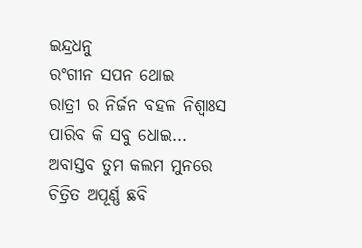ଇନ୍ଦ୍ରଧନୁ
ରଂଗୀନ ସପନ ଥୋଇ
ରାତ୍ରୀ ର ନିର୍ଜନ ବହଳ ନିଶ୍ୱାଃସ
ପାରିବ କି ସବୁ ଧୋଇ...
ଅବାସ୍ତବ ତୁମ କଲମ ମୁନରେ
ଚିତ୍ରିତ ଅପୂର୍ଣ୍ଣ ଛବି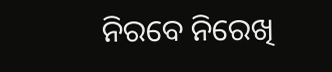ନିରବେ ନିରେଖି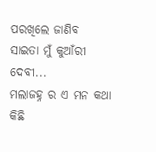ପରଖିଲେ ଜାଣିବ
ସାଇତା ମୁଁ କୁଆଁରୀ ଦେବୀ...
ମଲାଜହ୍ନ ର ଏ ମନ କଥା କିଛି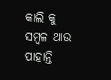କାଲି କୁ ସମ୍ବଳ ଥାଉ
ପାହାନ୍ତି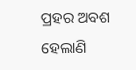ପ୍ରହର ଅବଶ ହେଲାଣି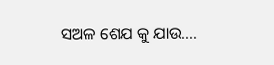ସଅଳ ଶେଯ କୁ ଯାଉ....